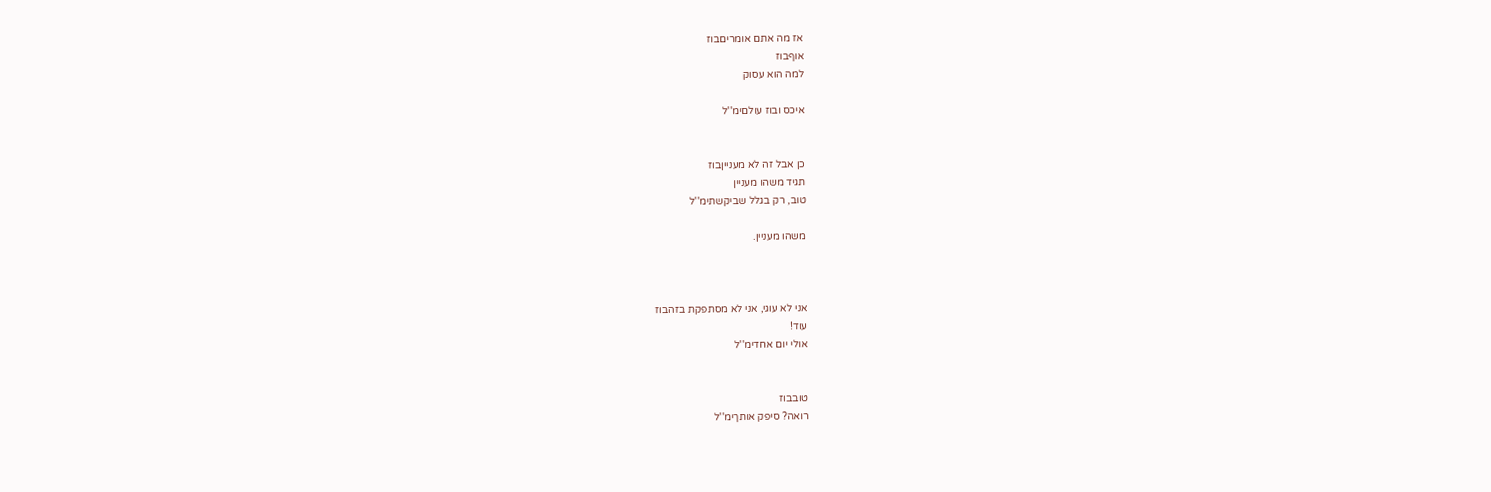אז מה אתם אומריםבוז
אוףבוז
למה הוא עסוק

איכס ובוז עולםימ''ל


כן אבל זה לא מענייןבוז
תגיד משהו מעניין
טוב, רק בגלל שביקשתימ''ל

משהו מעניין.



אני לא עוגי, אני לא מסתפקת בזהבוז
עוד!
אולי יום אחדימ''ל


טובבוז
רואה? סיפק אותךימ''ל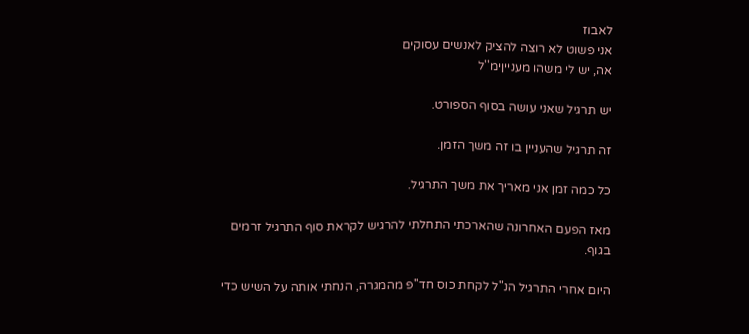לאבוז
אני פשוט לא רוצה להציק לאנשים עסוקים
אה, יש לי משהו מענייןימ''ל

יש תרגיל שאני עושה בסוף הספורט.

זה תרגיל שהעניין בו זה משך הזמן.

כל כמה זמן אני מאריך את משך התרגיל.

מאז הפעם האחרונה שהארכתי התחלתי להרגיש לקראת סוף התרגיל זרמים בגוף.

היום אחרי התרגיל הנ"ל לקחת כוס חד''פ מהמגרה, הנחתי אותה על השיש כדי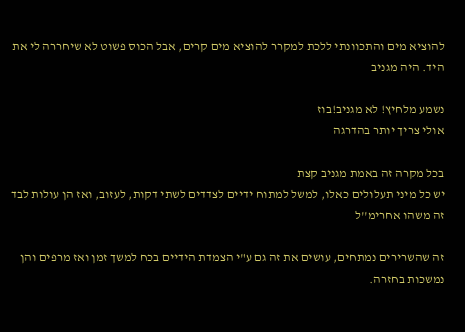להוציא מים והתכוונתי ללכת למקרר להוציא מים קרים, אבל הכוס פשוט לא שיחררה לי את היד. היה מגניב

נשמע מלחיץ! לא מגניב!בוז
אולי צריך יותר בהדרגה

בכל מקרה זה באמת מגניב קצת
יש כל מיני תעלולים כאלו, למשל למתוח ידיים לצדדים לשתי דקות, לעזוב, ואז הן עולות לבד
זה משהו אחרימ''ל

זה שהשרירים נמתחים, עושים את זה גם ע"י הצמדת הידיים בכח למשך זמן ואז מרפים והן נמשכות בחזרה.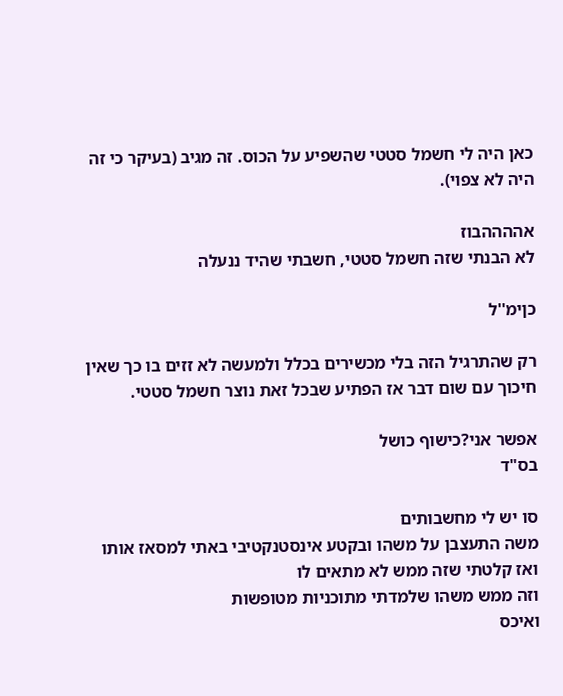כאן היה לי חשמל סטטי שהשפיע על הכוס. זה מגיב (בעיקר כי זה היה לא צפוי).

אההההבוז
לא הבנתי שזה חשמל סטטי, חשבתי שהיד ננעלה

כןימ''ל

רק שהתרגיל הזה בלי מכשירים בכלל ולמעשה לא זזים בו כך שאין חיכוך עם שום דבר אז הפתיע שבכל זאת נוצר חשמל סטטי.

אפשר אני?כישוף כושל
בס"ד

סו יש לי מחשבותים
משה התעצבן על משהו ובקטע אינסטנקטיבי באתי למסאז אותו ואז קלטתי שזה ממש לא מתאים לו
וזה ממש משהו שלמדתי מתוכניות מטופשות
ואיכס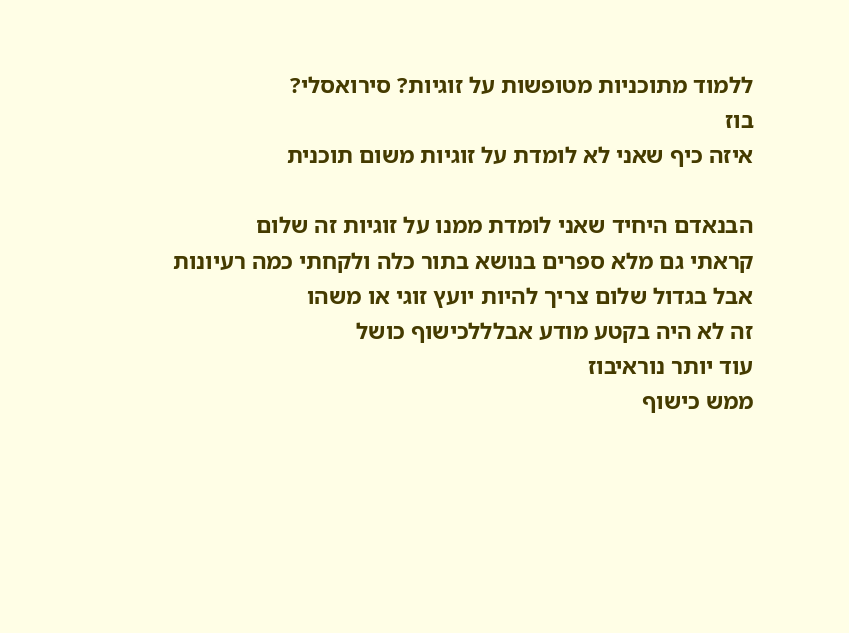ללמוד מתוכניות מטופשות על זוגיות? סירואסלי?
בוז
איזה כיף שאני לא לומדת על זוגיות משום תוכנית

הבנאדם היחיד שאני לומדת ממנו על זוגיות זה שלום
קראתי גם מלא ספרים בנושא בתור כלה ולקחתי כמה רעיונות
אבל בגדול שלום צריך להיות יועץ זוגי או משהו
זה לא היה בקטע מודע אבלללכישוף כושל
עוד יותר נוראיבוז
ממש כישוף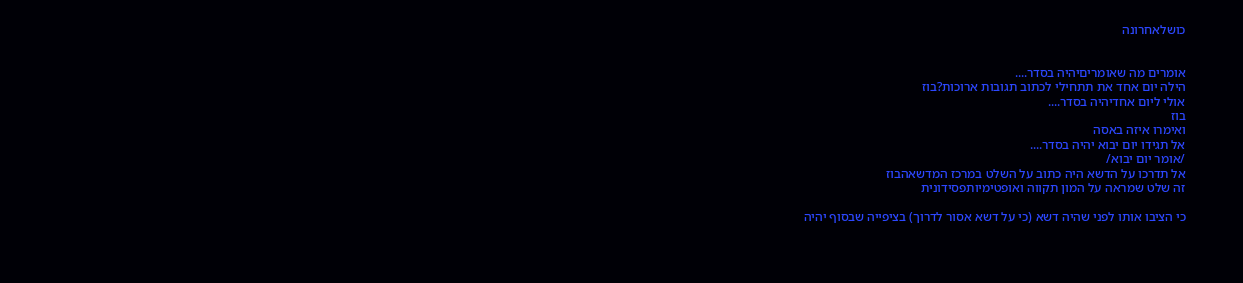כושלאחרונה


אומרים מה שאומריםיהיה בסדר....
הילה יום אחד את תתחילי לכתוב תגובות ארוכות?בוז
אולי ליום אחדיהיה בסדר....
בוז
ואימרו איזה באסה
אל תגידו יום יבוא יהיה בסדר....
/אומר יום יבוא/
אל תדרכו על הדשא היה כתוב על השלט במרכז המדשאהבוז
זה שלט שמראה על המון תקווה ואופטימיותפסידונית

כי הציבו אותו לפני שהיה דשא (כי על דשא אסור לדרוך) בציפייה שבסוף יהיה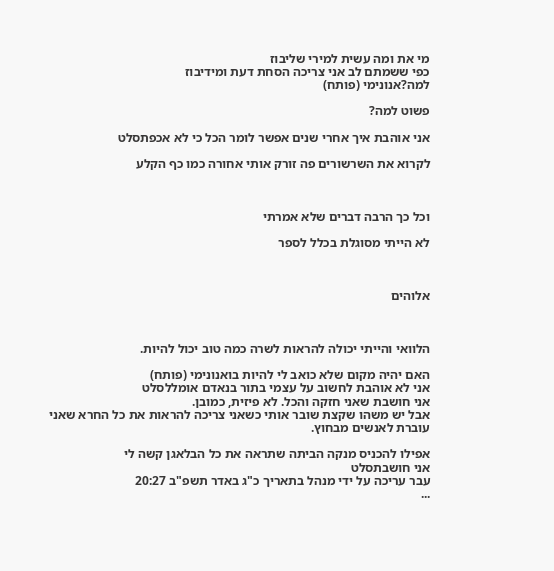מי את ומה עשית למירי שליבוז
כפי ששמתם לב אני צריכה הסחת דעת ומידיבוז
למה?אנונימי (פותח)

פשוט למה?

אני אוהבת איך אחרי שנים אפשר לומר הכל כי לא אכפתסלט

לקרוא את השרשורים פה זורק אותי אחורה כמו כף הקלע



וכל כך הרבה דברים שלא אמרתי

לא הייתי מסוגלת בכלל לספר



אלוהים



הלוואי והייתי יכולה להראות לשרה כמה טוב יכול להיות.

האם יהיה מקום שלא כואב לי להיות בואנונימי (פותח)
אני לא אוהבת לחשוב על עצמי בתור בנאדם אומללסלט
אני חושבת שאני חזקה והכל. לא פיזית, כמובן.
אבל יש משהו שקצת שובר אותי כשאני צריכה להראות את כל החרא שאני עוברת לאנשים מבחוץ.

אפילו להכניס מנקה הביתה שתראה את כל הבלאגן קשה לי
אני חושבתסלט
עבר עריכה על ידי מנהל בתאריך כ"ג באדר תשפ"ב 20:27
...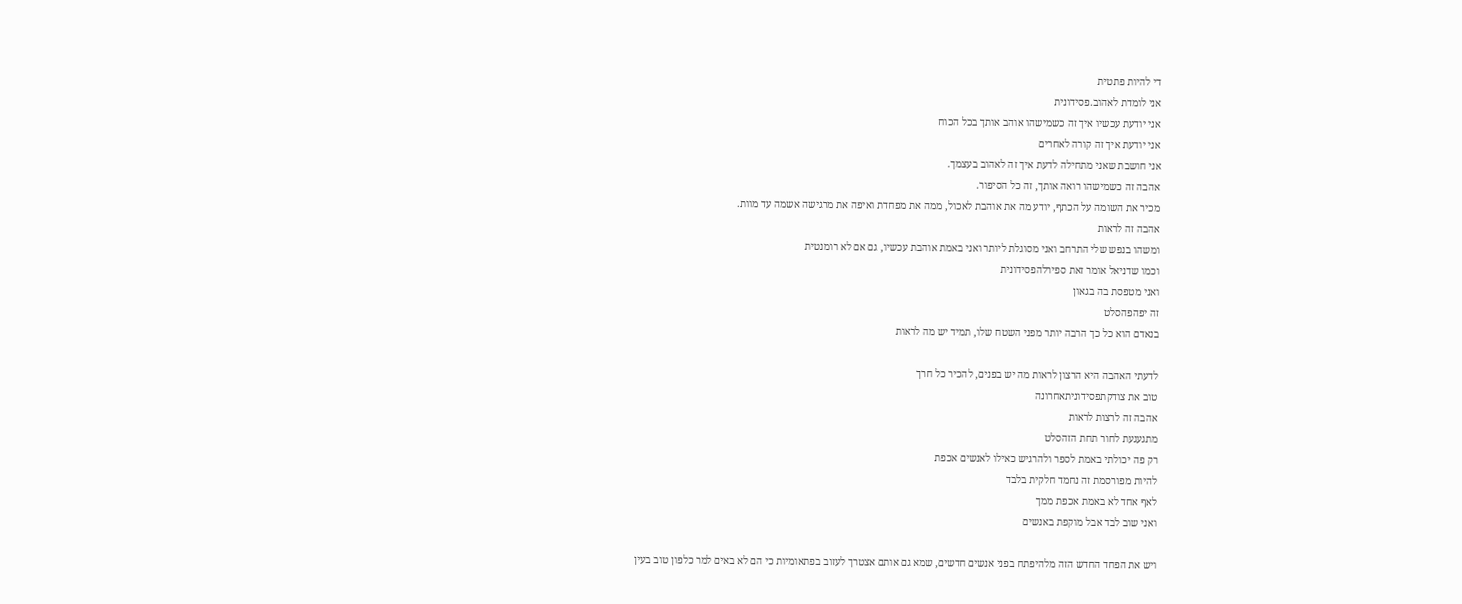די להיות פתטית
אני לומדת לאהוב.פסידונית
אני יודעת עכשיו איך זה כשמישהו אוהב אותך בכל הכוח
אני יודעת איך זה קורה לאחרים
אני חושבת שאני מתחילה לדעת איך זה לאהוב בעצמך.
אהבה זה כשמישהו רואה אותך, זה כל הסיפור.
מכיר את השומה על הכתף, יודע מה את אוהבת לאכול, ממה את מפחדת ואיפה את מרגישה אשמה עד מוות.
אהבה זה לראות
ומשהו בנפש שלי התרחב ואני מסוגלת ליותר ואני באמת אוהבת עכשיו, גם אם לא רומנטית
וכמו שדניאל אומר זאת ספירלהפסידונית
ואני מטפסת בה בגאון
זה יפהפהסלט
בנאדם הוא כל כך הרבה יותר מפני השטח שלו, תמיד יש מה לראות

לדעתי האהבה היא הרצון לראות מה יש בפנים, להכיר כל חרך
טוב את צודקתפסידוניתאחרונה
אהבה זה לרצות לראות
מתגעגעת לחור תחת הזהסלט
רק פה יכולתי באמת לספר ולהרגיש כאילו לאנשים אכפת
להיות מפורסמת זה נחמד חלקית בלבד
לאף אחד לא באמת אכפת ממך
ואני שוב לבד אבל מוקפת באנשים

ויש את הפחד החדש הזה מלהיפתח בפני אנשים חדשים, שמא גם אותם אצטרך לעזוב בפתאומיות כי הם לא באים למר כלפון טוב בעין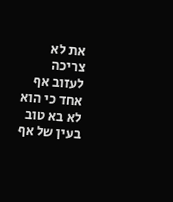את לא צריכה לעזוב אף אחד כי הוא לא בא טוב בעין של אף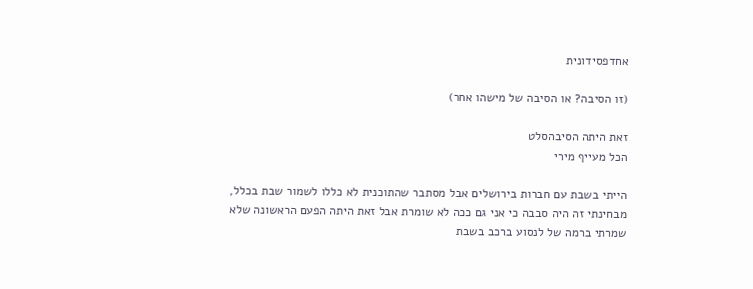אחדפסידונית

(זו הסיבה? או הסיבה של מישהו אחר)

זאת היתה הסיבהסלט
הכל מעייף מירי

הייתי בשבת עם חברות בירושלים אבל מסתבר שהתוכנית לא כללו לשמור שבת בכלל, מבחינתי זה היה סבבה כי אני גם ככה לא שומרת אבל זאת היתה הפעם הראשונה שלא שמרתי ברמה של לנסוע ברכב בשבת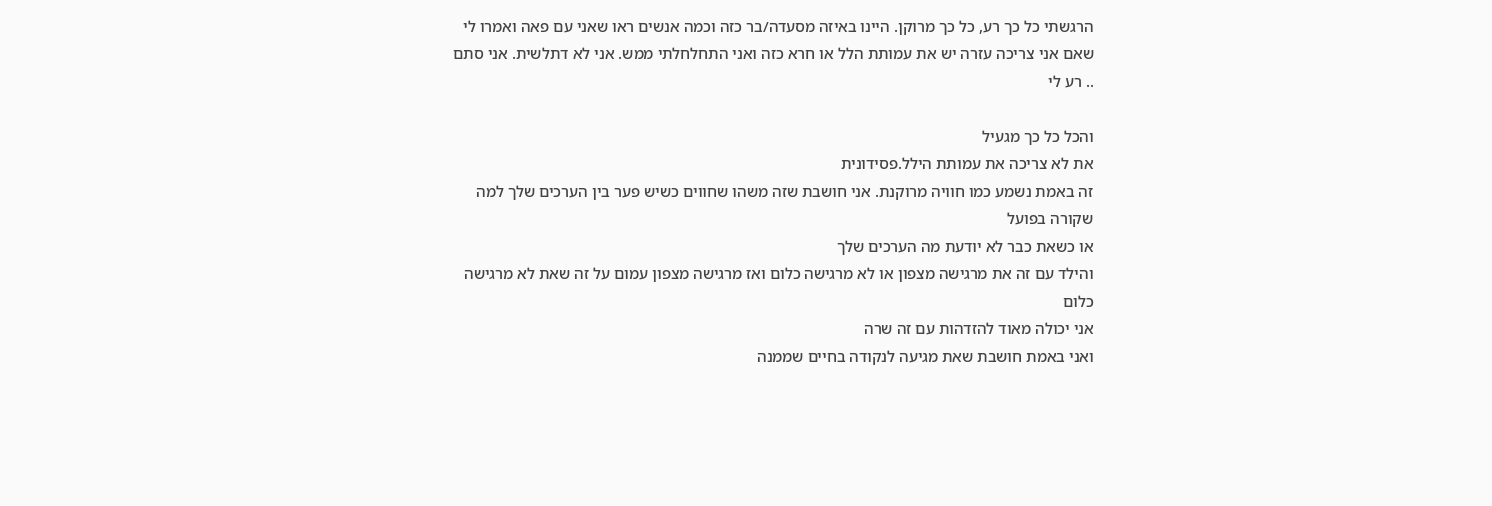הרגשתי כל כך רע, כל כך מרוקן. היינו באיזה מסעדה/בר כזה וכמה אנשים ראו שאני עם פאה ואמרו לי שאם אני צריכה עזרה יש את עמותת הלל או חרא כזה ואני התחלחלתי ממש. אני לא דתלשית. אני סתם .. רע לי

והכל כל כך מגעיל
את לא צריכה את עמותת הילל.פסידונית
זה באמת נשמע כמו חוויה מרוקנת. אני חושבת שזה משהו שחווים כשיש פער בין הערכים שלך למה שקורה בפועל
או כשאת כבר לא יודעת מה הערכים שלך
והילד עם זה את מרגישה מצפון או לא מרגישה כלום ואז מרגישה מצפון עמום על זה שאת לא מרגישה כלום
אני יכולה מאוד להזדהות עם זה שרה
ואני באמת חושבת שאת מגיעה לנקודה בחיים שממנה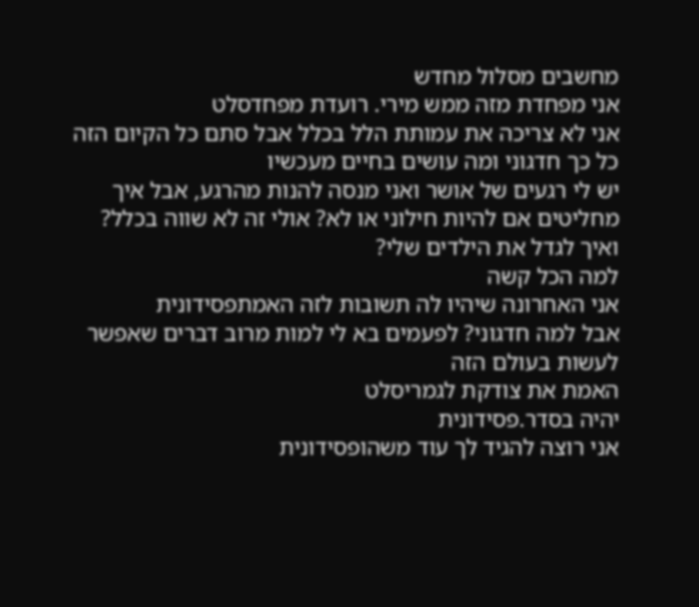מחשבים מסלול מחדש
אני מפחדת מזה ממש מירי. רועדת מפחדסלט
אני לא צריכה את עמותת הלל בכלל אבל סתם כל הקיום הזה כל כך חדגוני ומה עושים בחיים מעכשיו
יש לי רגעים של אושר ואני מנסה להנות מהרגע, אבל איך מחליטים אם להיות חילוני או לא? אולי זה לא שווה בכלל? ואיך לגדל את הילדים שלי?
למה הכל קשה
אני האחרונה שיהיו לה תשובות לזה האמתפסידונית
אבל למה חדגוני? לפעמים בא לי למות מרוב דברים שאפשר לעשות בעולם הזה
האמת את צודקת לגמריסלט
יהיה בסדר.פסידונית
אני רוצה להגיד לך עוד משהופסידונית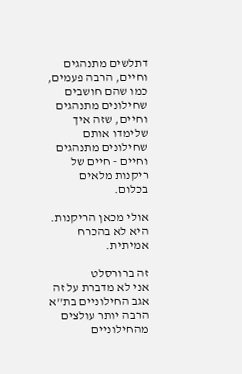דתלשים מתנהגים וחיים, הרבה פעמים, כמו שהם חושבים שחילונים מתנהגים וחיים, שזה איך שלימדו אותם שחילונים מתנהגים וחיים - חיים של ריקנות מלאים בכלום.

אולי מכאן הריקנות. היא לא בהכרח אמיתית.

זה ברורסלט
אני לא מדברת על זה
אגב החילוניים בת''א הרבה יותר עולצים מהחילוניים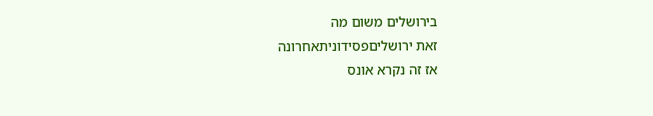בירושלים משום מה
זאת ירושליםפסידוניתאחרונה
אז זה נקרא אונס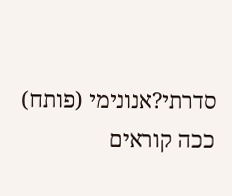סדרתי?אנונימי (פותח)
ככה קוראים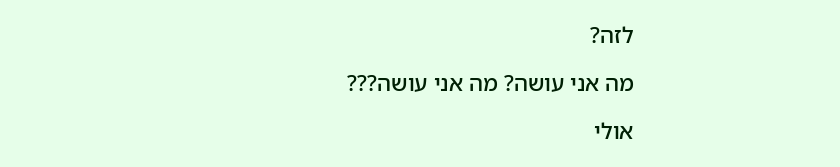לזה?

מה אני עושה? מה אני עושה???

אולי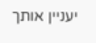יעניין אותך